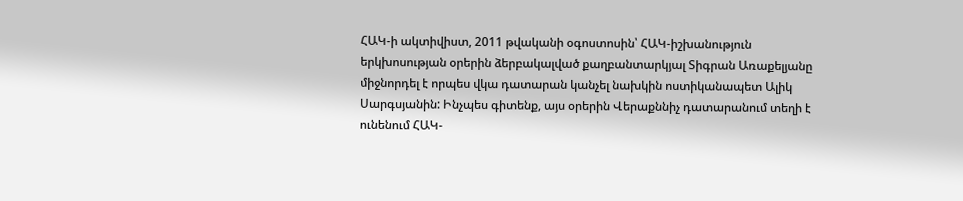ՀԱԿ-ի ակտիվիստ, 2011 թվականի օգոստոսին՝ ՀԱԿ-իշխանություն երկխոսության օրերին ձերբակալված քաղբանտարկյալ Տիգրան Առաքելյանը միջնորդել է որպես վկա դատարան կանչել նախկին ոստիկանապետ Ալիկ Սարգսյանին: Ինչպես գիտենք, այս օրերին Վերաքննիչ դատարանում տեղի է ունենում ՀԱԿ-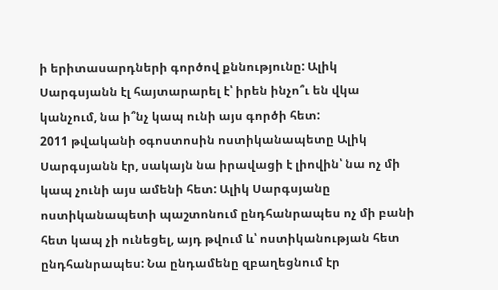ի երիտասարդների գործով քննությունը: Ալիկ Սարգսյանն էլ հայտարարել է՝ իրեն ինչո՞ւ են վկա կանչում, նա ի՞նչ կապ ունի այս գործի հետ:
2011 թվականի օգոստոսին ոստիկանապետը Ալիկ Սարգսյանն էր, սակայն նա իրավացի է լիովին՝ նա ոչ մի կապ չունի այս ամենի հետ: Ալիկ Սարգսյանը ոստիկանապետի պաշտոնում ընդհանրապես ոչ մի բանի հետ կապ չի ունեցել, այդ թվում և՝ ոստիկանության հետ ընդհանրապես: Նա ընդամենը զբաղեցնում էր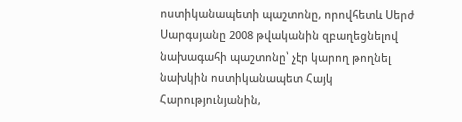ոստիկանապետի պաշտոնը, որովհետև Սերժ Սարգսյանը 2008 թվականին զբաղեցնելով նախագահի պաշտոնը՝ չէր կարող թողնել նախկին ոստիկանապետ Հայկ Հարությունյանին,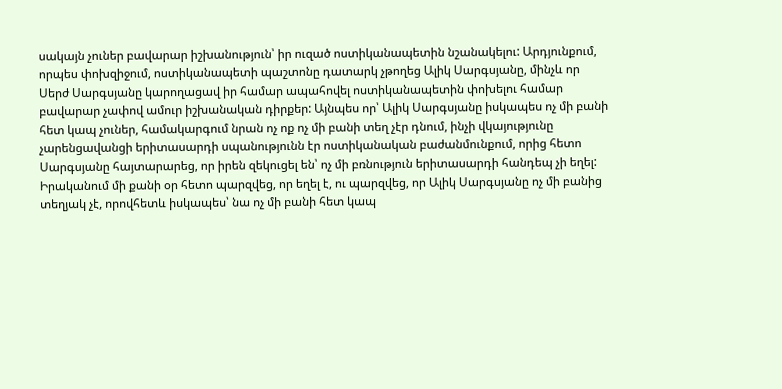սակայն չուներ բավարար իշխանություն՝ իր ուզած ոստիկանապետին նշանակելու: Արդյունքում, որպես փոխզիջում, ոստիկանապետի պաշտոնը դատարկ չթողեց Ալիկ Սարգսյանը, մինչև որ Սերժ Սարգսյանը կարողացավ իր համար ապահովել ոստիկանապետին փոխելու համար բավարար չափով ամուր իշխանական դիրքեր: Այնպես որ՝ Ալիկ Սարգսյանը իսկապես ոչ մի բանի հետ կապ չուներ, համակարգում նրան ոչ ոք ոչ մի բանի տեղ չէր դնում, ինչի վկայությունը չարենցավանցի երիտասարդի սպանությունն էր ոստիկանական բաժանմունքում, որից հետո Սարգսյանը հայտարարեց, որ իրեն զեկուցել են՝ ոչ մի բռնություն երիտասարդի հանդեպ չի եղել: Իրականում մի քանի օր հետո պարզվեց, որ եղել է, ու պարզվեց, որ Ալիկ Սարգսյանը ոչ մի բանից տեղյակ չէ, որովհետև իսկապես՝ նա ոչ մի բանի հետ կապ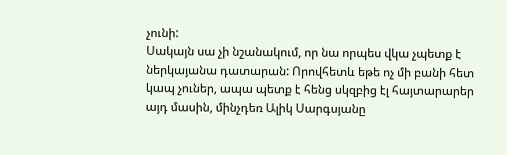չունի:
Սակայն սա չի նշանակում, որ նա որպես վկա չպետք է ներկայանա դատարան: Որովհետև եթե ոչ մի բանի հետ կապ չուներ, ապա պետք է հենց սկզբից էլ հայտարարեր այդ մասին, մինչդեռ Ալիկ Սարգսյանը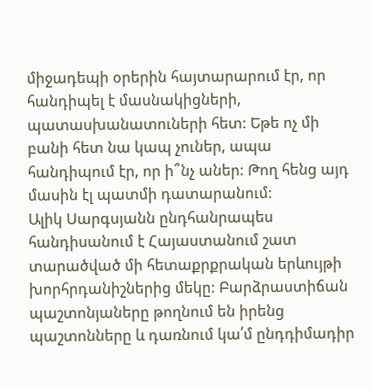միջադեպի օրերին հայտարարում էր, որ հանդիպել է մասնակիցների, պատասխանատուների հետ: Եթե ոչ մի բանի հետ նա կապ չուներ, ապա հանդիպում էր, որ ի՞նչ աներ: Թող հենց այդ մասին էլ պատմի դատարանում:
Ալիկ Սարգսյանն ընդհանրապես հանդիսանում է Հայաստանում շատ տարածված մի հետաքրքրական երևույթի խորհրդանիշներից մեկը: Բարձրաստիճան պաշտոնյաները թողնում են իրենց պաշտոնները և դառնում կա՛մ ընդդիմադիր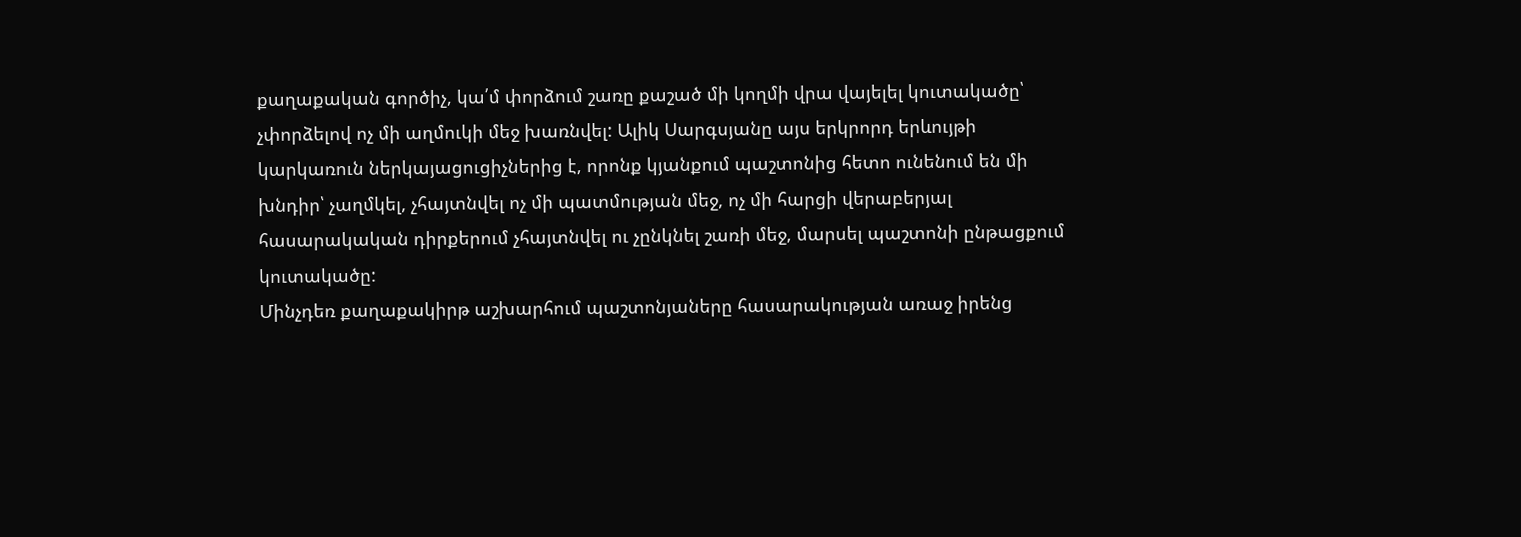քաղաքական գործիչ, կա՛մ փորձում շառը քաշած մի կողմի վրա վայելել կուտակածը՝ չփորձելով ոչ մի աղմուկի մեջ խառնվել: Ալիկ Սարգսյանը այս երկրորդ երևույթի կարկառուն ներկայացուցիչներից է, որոնք կյանքում պաշտոնից հետո ունենում են մի խնդիր՝ չաղմկել, չհայտնվել ոչ մի պատմության մեջ, ոչ մի հարցի վերաբերյալ հասարակական դիրքերում չհայտնվել ու չընկնել շառի մեջ, մարսել պաշտոնի ընթացքում կուտակածը:
Մինչդեռ քաղաքակիրթ աշխարհում պաշտոնյաները հասարակության առաջ իրենց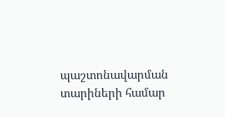պաշտոնավարման տարիների համար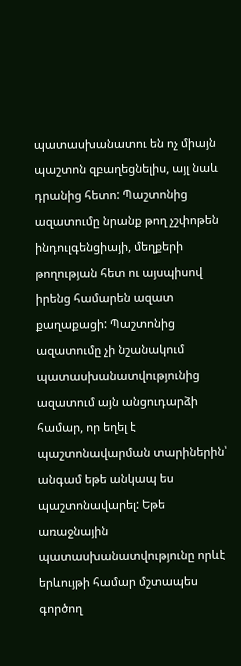պատասխանատու են ոչ միայն պաշտոն զբաղեցնելիս, այլ նաև դրանից հետո: Պաշտոնից ազատումը նրանք թող չշփոթեն ինդուլգենցիայի, մեղքերի թողության հետ ու այսպիսով իրենց համարեն ազատ քաղաքացի: Պաշտոնից ազատումը չի նշանակում պատասխանատվությունից ազատում այն անցուդարձի համար, որ եղել է պաշտոնավարման տարիներին՝ անգամ եթե անկապ ես պաշտոնավարել: Եթե առաջնային պատասխանատվությունը որևէ երևույթի համար մշտապես գործող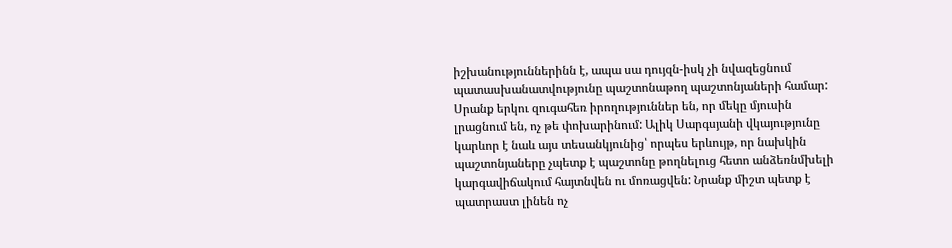իշխանություններինն է, ապա սա դույզն-իսկ չի նվազեցնում պատասխանատվությունը պաշտոնաթող պաշտոնյաների համար:
Սրանք երկու զուգահեռ իրողություններ են, որ մեկը մյուսին լրացնում են, ոչ թե փոխարինում: Ալիկ Սարգսյանի վկայությունը կարևոր է նաև այս տեսանկյունից՝ որպես երևույթ, որ նախկին պաշտոնյաները չպետք է պաշտոնը թողնելուց հետո անձեռնմխելի կարգավիճակում հայտնվեն ու մոռացվեն: Նրանք միշտ պետք է պատրաստ լինեն ոչ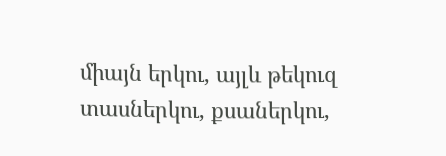միայն երկու, այլև թեկուզ տասներկու, քսաներկու,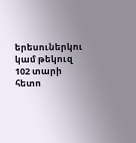երեսուներկու կամ թեկուզ 102 տարի հետո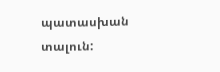պատասխան տալուն: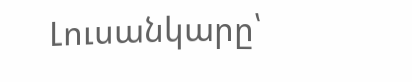Լուսանկարը՝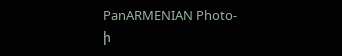PanARMENIAN Photo-ի